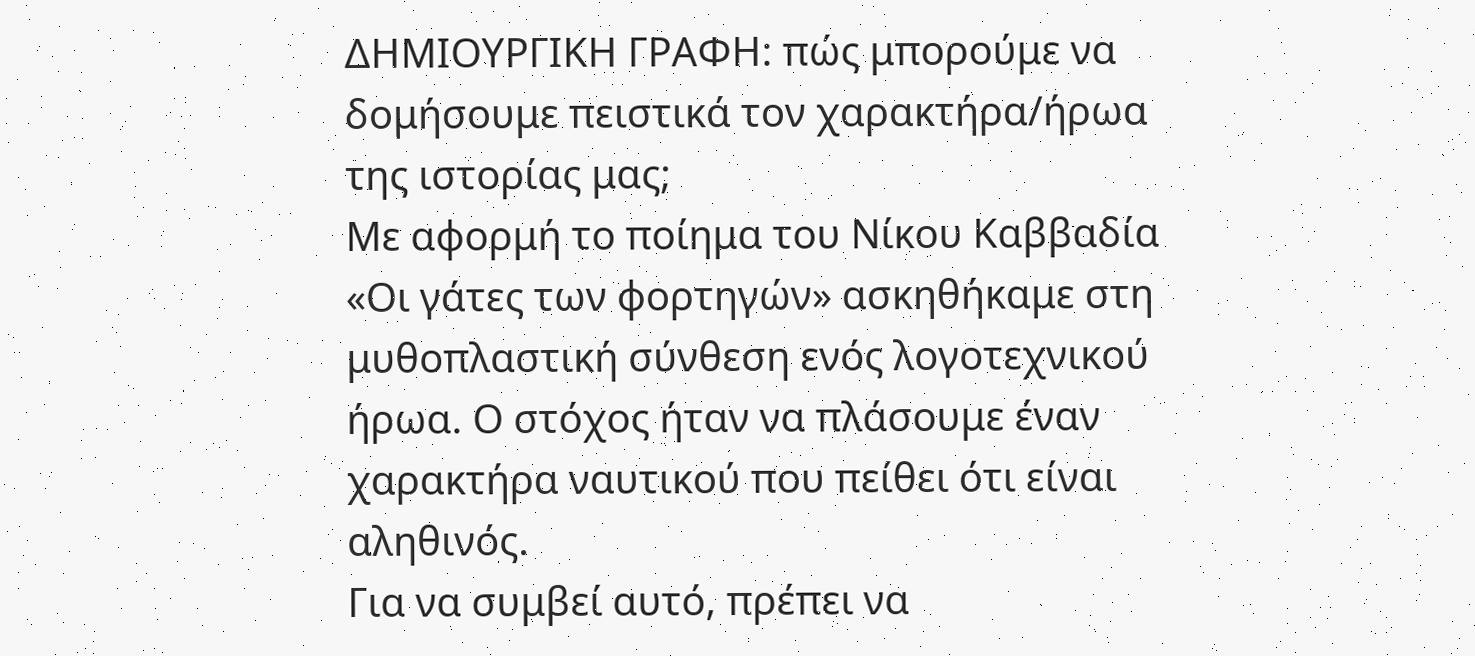ΔΗΜΙΟΥΡΓΙΚΗ ΓΡΑΦΗ: πώς μπορούμε να δομήσουμε πειστικά τον χαρακτήρα/ήρωα της ιστορίας μας;
Με αφορμή το ποίημα του Νίκου Καββαδία «Οι γάτες των φορτηγών» ασκηθήκαμε στη μυθοπλαστική σύνθεση ενός λογοτεχνικού ήρωα. Ο στόχος ήταν να πλάσουμε έναν χαρακτήρα ναυτικού που πείθει ότι είναι αληθινός.
Για να συμβεί αυτό, πρέπει να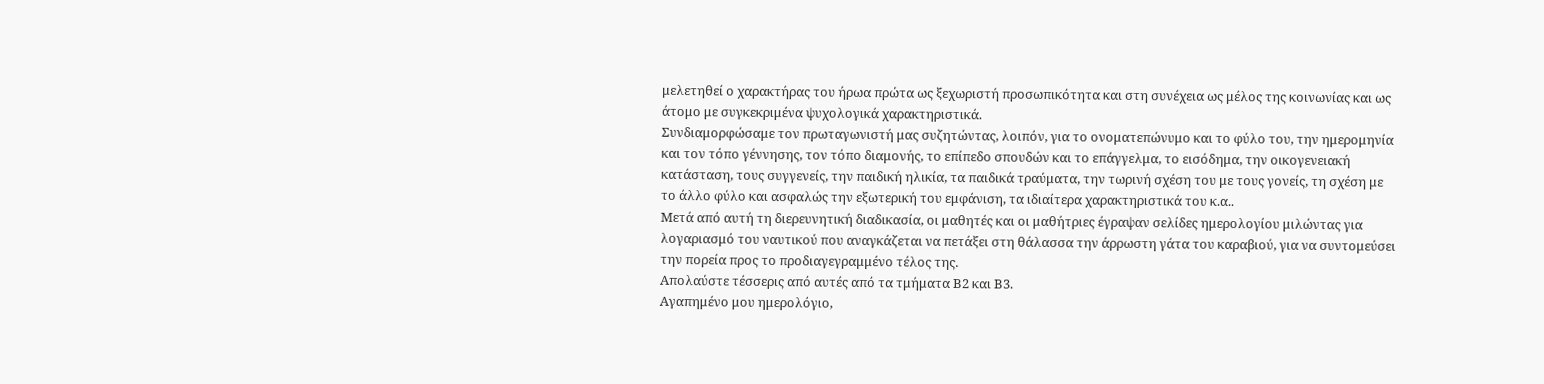μελετηθεί ο χαρακτήρας του ήρωα πρώτα ως ξεχωριστή προσωπικότητα και στη συνέχεια ως μέλος της κοινωνίας και ως άτομο με συγκεκριμένα ψυχολογικά χαρακτηριστικά.
Συνδιαμορφώσαμε τον πρωταγωνιστή μας συζητώντας, λοιπόν, για το ονοματεπώνυμο και το φύλο του, την ημερομηνία και τον τόπο γέννησης, τον τόπο διαμονής, το επίπεδο σπουδών και το επάγγελμα, το εισόδημα, την οικογενειακή κατάσταση, τους συγγενείς, την παιδική ηλικία, τα παιδικά τραύματα, την τωρινή σχέση του με τους γονείς, τη σχέση με το άλλο φύλο και ασφαλώς την εξωτερική του εμφάνιση, τα ιδιαίτερα χαρακτηριστικά του κ.α..
Μετά από αυτή τη διερευνητική διαδικασία, οι μαθητές και οι μαθήτριες έγραψαν σελίδες ημερολογίου μιλώντας για λογαριασμό του ναυτικού που αναγκάζεται να πετάξει στη θάλασσα την άρρωστη γάτα του καραβιού, για να συντομεύσει την πορεία προς το προδιαγεγραμμένο τέλος της.
Απολαύστε τέσσερις από αυτές από τα τμήματα Β2 και Β3.
Αγαπημένο μου ημερολόγιο,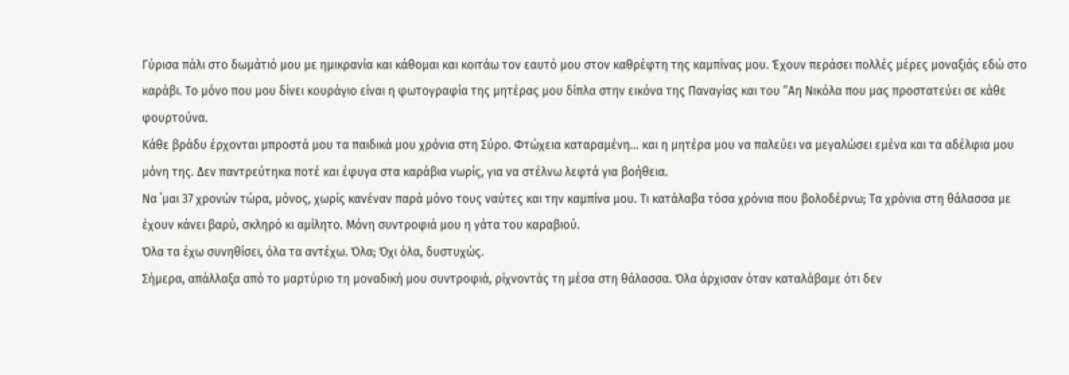Γύρισα πάλι στο δωμάτιό μου με ημικρανία και κάθομαι και κοιτάω τον εαυτό μου στον καθρέφτη της καμπίνας μου. Έχουν περάσει πολλές μέρες μοναξιάς εδώ στο καράβι. Το μόνο που μου δίνει κουράγιο είναι η φωτογραφία της μητέρας μου δίπλα στην εικόνα της Παναγίας και του “Αη Νικόλα που μας προστατεύει σε κάθε φουρτούνα.
Κάθε βράδυ έρχονται μπροστά μου τα παιδικά μου χρόνια στη Σύρο. Φτώχεια καταραμένη… και η μητέρα μου να παλεύει να μεγαλώσει εμένα και τα αδέλφια μου μόνη της. Δεν παντρεύτηκα ποτέ και έφυγα στα καράβια νωρίς, για να στέλνω λεφτά για βοήθεια.
Να ΄μαι 37 χρονών τώρα, μόνος, χωρίς κανέναν παρά μόνο τους ναύτες και την καμπίνα μου. Τι κατάλαβα τόσα χρόνια που βολοδέρνω; Τα χρόνια στη θάλασσα με έχουν κάνει βαρύ, σκληρό κι αμίλητο. Μόνη συντροφιά μου η γάτα του καραβιού.
Όλα τα έχω συνηθίσει, όλα τα αντέχω. Όλα; Όχι όλα, δυστυχώς.
Σήμερα, απάλλαξα από το μαρτύριο τη μοναδική μου συντροφιά, ρίχνοντάς τη μέσα στη θάλασσα. Όλα άρχισαν όταν καταλάβαμε ότι δεν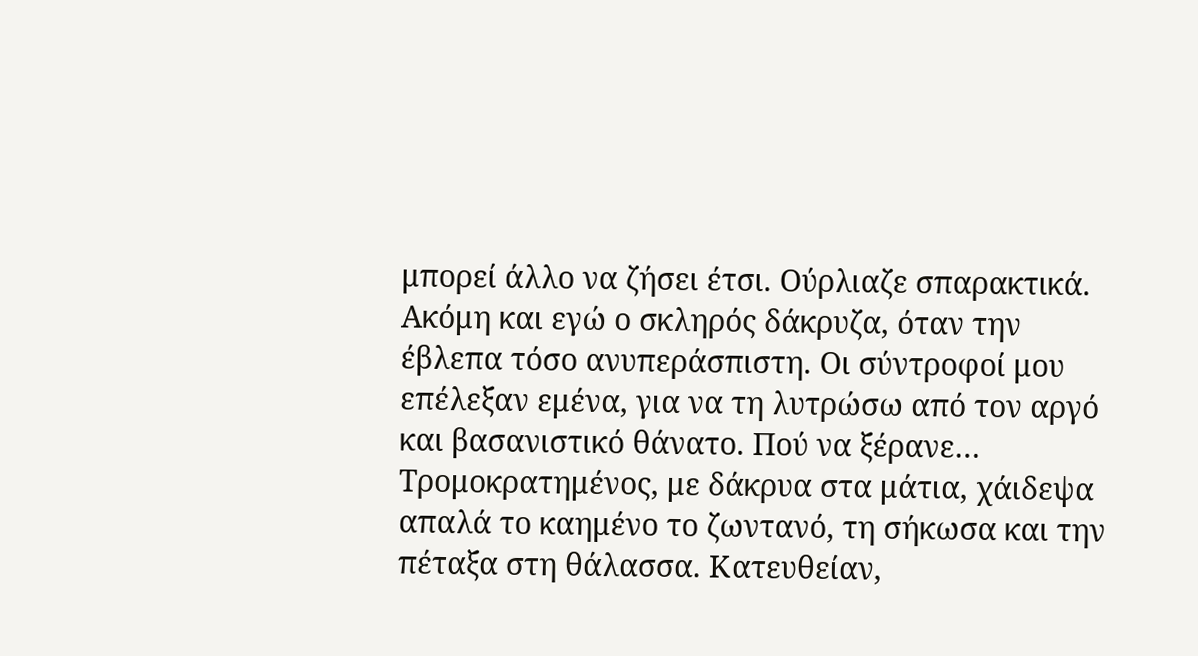μπορεί άλλο να ζήσει έτσι. Ούρλιαζε σπαρακτικά. Ακόμη και εγώ ο σκληρός δάκρυζα, όταν την έβλεπα τόσο ανυπεράσπιστη. Οι σύντροφοί μου επέλεξαν εμένα, για να τη λυτρώσω από τον αργό και βασανιστικό θάνατο. Πού να ξέρανε… Τρομοκρατημένος, με δάκρυα στα μάτια, χάιδεψα απαλά το καημένο το ζωντανό, τη σήκωσα και την πέταξα στη θάλασσα. Κατευθείαν,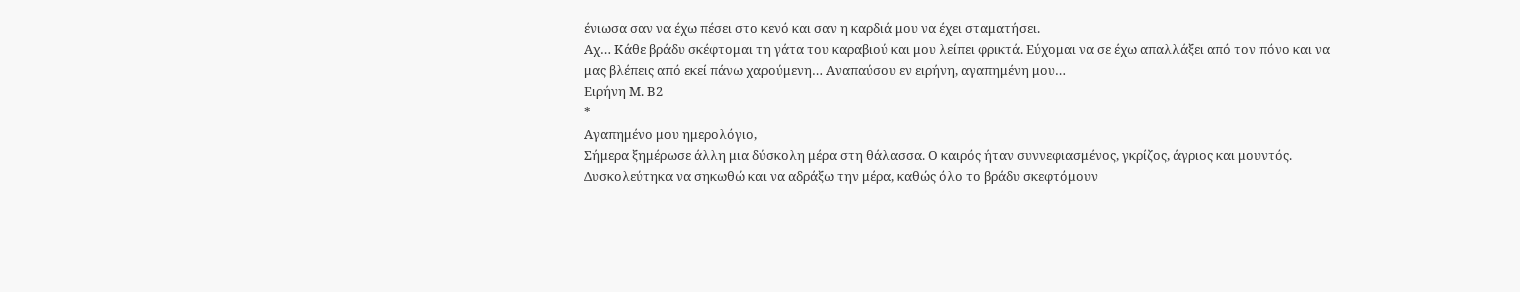ένιωσα σαν να έχω πέσει στο κενό και σαν η καρδιά μου να έχει σταματήσει.
Αχ… Κάθε βράδυ σκέφτομαι τη γάτα του καραβιού και μου λείπει φρικτά. Εύχομαι να σε έχω απαλλάξει από τον πόνο και να μας βλέπεις από εκεί πάνω χαρούμενη… Αναπαύσου εν ειρήνη, αγαπημένη μου…
Ειρήνη Μ. Β2
*
Αγαπημένο μου ημερολόγιο,
Σήμερα ξημέρωσε άλλη μια δύσκολη μέρα στη θάλασσα. Ο καιρός ήταν συννεφιασμένος, γκρίζος, άγριος και μουντός. Δυσκολεύτηκα να σηκωθώ και να αδράξω την μέρα, καθώς όλο το βράδυ σκεφτόμουν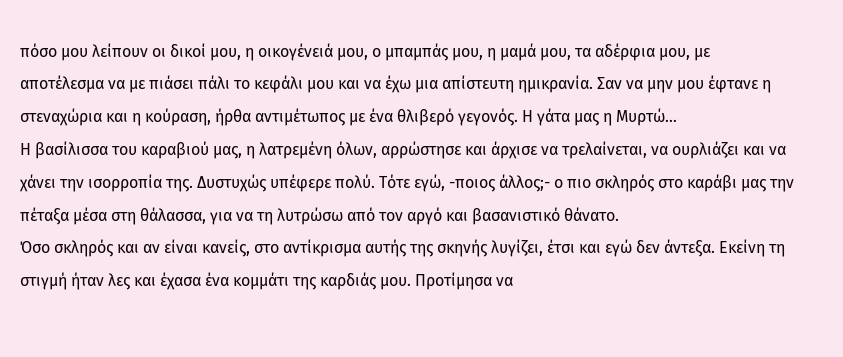πόσο μου λείπουν οι δικοί μου, η οικογένειά μου, ο μπαμπάς μου, η μαμά μου, τα αδέρφια μου, με αποτέλεσμα να με πιάσει πάλι το κεφάλι μου και να έχω μια απίστευτη ημικρανία. Σαν να μην μου έφτανε η στεναχώρια και η κούραση, ήρθα αντιμέτωπος με ένα θλιβερό γεγονός. Η γάτα μας η Μυρτώ…
Η βασίλισσα του καραβιού μας, η λατρεμένη όλων, αρρώστησε και άρχισε να τρελαίνεται, να ουρλιάζει και να χάνει την ισορροπία της. Δυστυχώς υπέφερε πολύ. Τότε εγώ, -ποιος άλλος;- ο πιο σκληρός στο καράβι μας την πέταξα μέσα στη θάλασσα, για να τη λυτρώσω από τον αργό και βασανιστικό θάνατο.
Όσο σκληρός και αν είναι κανείς, στο αντίκρισμα αυτής της σκηνής λυγίζει, έτσι και εγώ δεν άντεξα. Εκείνη τη στιγμή ήταν λες και έχασα ένα κομμάτι της καρδιάς μου. Προτίμησα να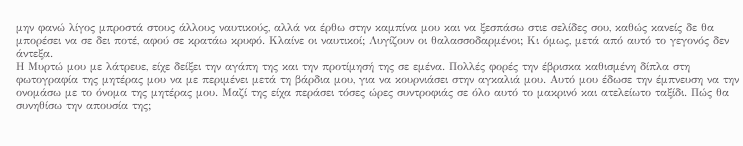μην φανώ λίγος μπροστά στους άλλους ναυτικούς, αλλά να έρθω στην καμπίνα μου και να ξεσπάσω στιε σελίδες σου, καθώς κανείς δε θα μπορέσει να σε δει ποτέ, αφού σε κρατάω κρυφό. Κλαίνε οι ναυτικοί; Λυγίζουν οι θαλασσοδαρμένοι; Κι όμως, μετά από αυτό το γεγονός δεν άντεξα.
Η Μυρτώ μου με λάτρευε, είχε δείξει την αγάπη της και την προτίμησή της σε εμένα. Πολλές φορές την έβρισκα καθισμένη δίπλα στη φωτογραφία της μητέρας μου να με περιμένει μετά τη βάρδια μου, για να κουρνιάσει στην αγκαλιά μου. Αυτό μου έδωσε την έμπνευση να την ονομάσω με το όνομα της μητέρας μου. Μαζί της είχα περάσει τόσες ώρες συντροφιάς σε όλο αυτό το μακρινό και ατελείωτο ταξίδι. Πώς θα συνηθίσω την απουσία της;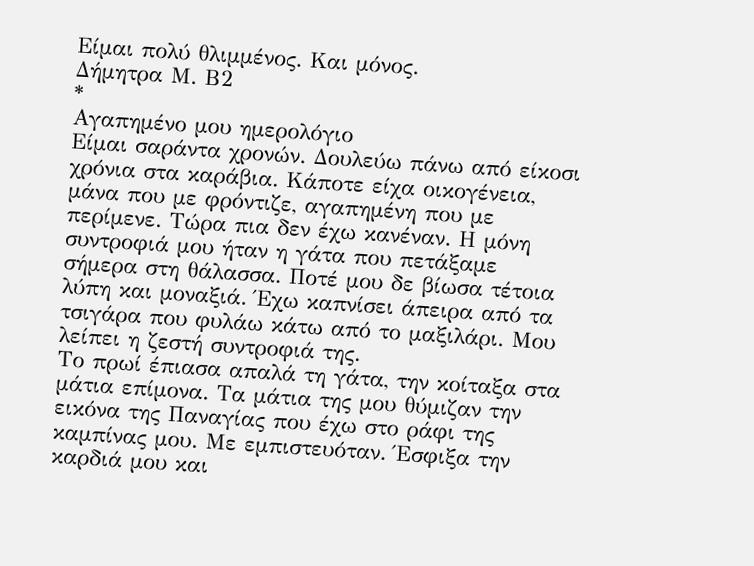Είμαι πολύ θλιμμένος. Και μόνος.
Δήμητρα Μ. Β2
*
Αγαπημένο μου ημερολόγιο
Είμαι σαράντα χρονών. Δουλεύω πάνω από είκοσι χρόνια στα καράβια. Κάποτε είχα οικογένεια, μάνα που με φρόντιζε, αγαπημένη που με περίμενε. Τώρα πια δεν έχω κανέναν. Η μόνη συντροφιά μου ήταν η γάτα που πετάξαμε σήμερα στη θάλασσα. Ποτέ μου δε βίωσα τέτοια λύπη και μοναξιά. Έχω καπνίσει άπειρα από τα τσιγάρα που φυλάω κάτω από το μαξιλάρι. Μου λείπει η ζεστή συντροφιά της.
Το πρωί έπιασα απαλά τη γάτα, την κοίταξα στα μάτια επίμονα. Τα μάτια της μου θύμιζαν την εικόνα της Παναγίας που έχω στο ράφι της καμπίνας μου. Με εμπιστευόταν. Έσφιξα την καρδιά μου και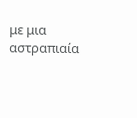με μια αστραπιαία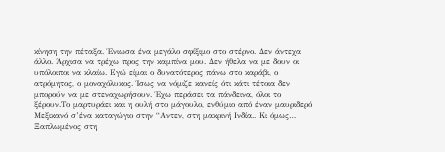κίνηση την πέταξα. Ένιωσα ένα μεγάλο σφίξιμο στο στέρνο. Δεν άντεχα άλλο. Άρχισα να τρέχω προς την καμπίνα μου. Δεν ήθελα να με δουν οι υπόλοιποι να κλαίω. Εγώ είμαι ο δυνατότερος πάνω στο καράβι, ο ατρόμητος, ο μοναχόλυκος. Ίσως να νόμιζε κανείς ότι κάτι τέτοια δεν μπορούν να με στεναχωρήσουν. Έχω περάσει τα πάνδεινα, όλοι το ξέρουν.Το μαρτυράει και η ουλή στο μάγουλο, ενθύμιο από έναν μαυριδερό Μεξικανό σ’ένα καταγώγιο στην “Αντεν, στη μακρινή Ινδία.. Κι όμως…
Ξαπλωμένος στη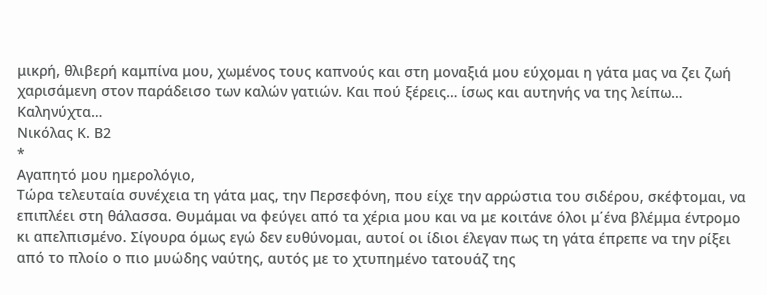μικρή, θλιβερή καμπίνα μου, χωμένος τους καπνούς και στη μοναξιά μου εύχομαι η γάτα μας να ζει ζωή χαρισάμενη στον παράδεισο των καλών γατιών. Και πού ξέρεις… ίσως και αυτηνής να της λείπω…
Καληνύχτα…
Νικόλας Κ. Β2
*
Αγαπητό μου ημερολόγιο,
Τώρα τελευταία συνέχεια τη γάτα μας, την Περσεφόνη, που είχε την αρρώστια του σιδέρου, σκέφτομαι, να επιπλέει στη θάλασσα. Θυμάμαι να φεύγει από τα χέρια μου και να με κοιτάνε όλοι μ΄ένα βλέμμα έντρομο κι απελπισμένο. Σίγουρα όμως εγώ δεν ευθύνομαι, αυτοί οι ίδιοι έλεγαν πως τη γάτα έπρεπε να την ρίξει από το πλοίο ο πιο μυώδης ναύτης, αυτός με το χτυπημένο τατουάζ της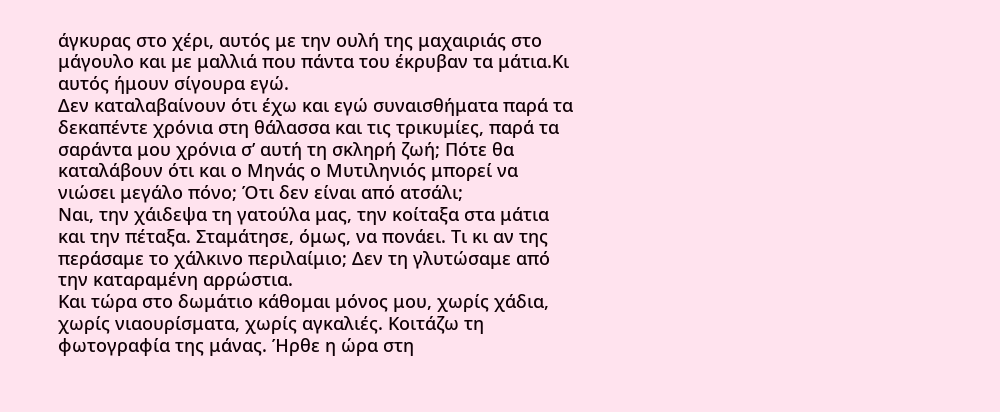άγκυρας στο χέρι, αυτός με την ουλή της μαχαιριάς στο μάγουλο και με μαλλιά που πάντα του έκρυβαν τα μάτια.Κι αυτός ήμουν σίγουρα εγώ.
Δεν καταλαβαίνουν ότι έχω και εγώ συναισθήματα παρά τα δεκαπέντε χρόνια στη θάλασσα και τις τρικυμίες, παρά τα σαράντα μου χρόνια σ’ αυτή τη σκληρή ζωή; Πότε θα καταλάβουν ότι και ο Μηνάς ο Μυτιληνιός μπορεί να νιώσει μεγάλο πόνο; Ότι δεν είναι από ατσάλι;
Ναι, την χάιδεψα τη γατούλα μας, την κοίταξα στα μάτια και την πέταξα. Σταμάτησε, όμως, να πονάει. Τι κι αν της περάσαμε το χάλκινο περιλαίμιο; Δεν τη γλυτώσαμε από την καταραμένη αρρώστια.
Και τώρα στο δωμάτιο κάθομαι μόνος μου, χωρίς χάδια, χωρίς νιαουρίσματα, χωρίς αγκαλιές. Κοιτάζω τη φωτογραφία της μάνας. Ήρθε η ώρα στη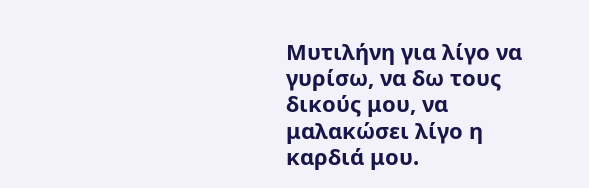Μυτιλήνη για λίγο να γυρίσω, να δω τους δικούς μου, να μαλακώσει λίγο η καρδιά μου.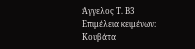Άγγελος Τ. Β3
Επιμέλεια κειμένων: Κουβάτα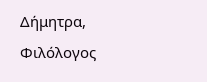Δήμητρα, Φιλόλογος